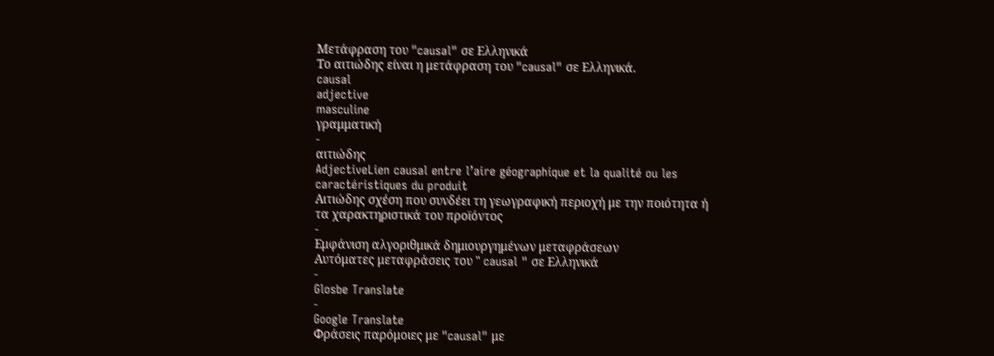Μετάφραση του "causal" σε Ελληνικά
Το αιτιώδης είναι η μετάφραση του "causal" σε Ελληνικά.
causal
adjective
masculine
γραμματική
-
αιτιώδης
AdjectiveLien causal entre l’aire géographique et la qualité ou les caractéristiques du produit
Αιτιώδης σχέση που συνδέει τη γεωγραφική περιοχή με την ποιότητα ή τα χαρακτηριστικά του προϊόντος
-
Εμφάνιση αλγοριθμικά δημιουργημένων μεταφράσεων
Αυτόματες μεταφράσεις του " causal " σε Ελληνικά
-
Glosbe Translate
-
Google Translate
Φράσεις παρόμοιες με "causal" με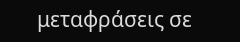μεταφράσεις σε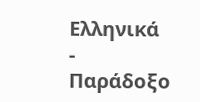Ελληνικά
-
Παράδοξο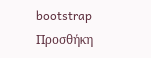bootstrap
Προσθήκη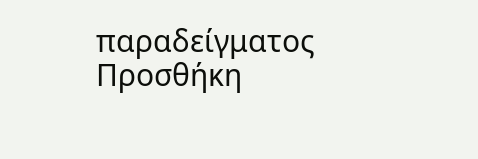παραδείγματος
Προσθήκη